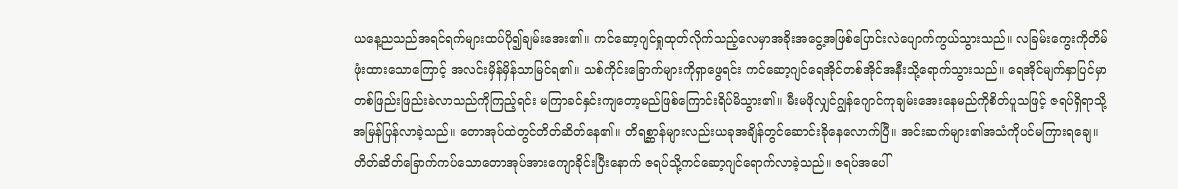ယနေ့ညသည်အရင်ရက်များထပ်ပို၍ချမ်းအေး၏။ ကင်ဆော့ဂျင်ရှုထုတ်လိုက်သည့်လေမှာအခိုးအငွေ့အဖြစ်ပြောင်းလဲပျောက်ကွယ်သွားသည်။ လခြမ်းကွေးကိုတိမ်ဖုံးထားသောကြောင့် အလင်းမှိန်မှိန်သာမြင်ရ၏။ သစ်ကိုင်းခြောက်များကိုရှာဖွေရင်း ကင်ဆော့ဂျင်ရေအိုင်တစ်အိုင်အနီးသို့ရောက်သွားသည်။ ရေအိုင်မျက်နှာပြင်မှာတစ်ဖြည်းဖြည်းခဲလာသည်ကိုကြည့်ရင်း မကြာခင်နှင်းကျတော့မည်ဖြစ်ကြောင်းရိပ်မိသွား၏။ မီးမဖိုလျှင်ဂျွန်ဂျောင်ကုချမ်းအေးနေမည်ကိုစိတ်ပူသဖြင့် ဇရပ်ရှိရာသို့အမြန်ပြန်လာခဲ့သည်။ တောအုပ်ထဲတွင်တိတ်ဆိတ်နေ၏။ တိရစ္ဆာန်များလည်းယခုအချိန်တွင်ဆောင်းခိုနေလောက်ပြီ။ အင်းဆက်များ၏အသံကိုပင်မကြားရချေ။ တိတ်ဆိတ်ခြောက်ကပ်သောတောအုပ်အားကျောခိုင်းပြီးနောက် ဇရပ်သို့ကင်ဆော့ဂျင်ရောက်လာခဲ့သည်။ ဇရပ်အပေါ်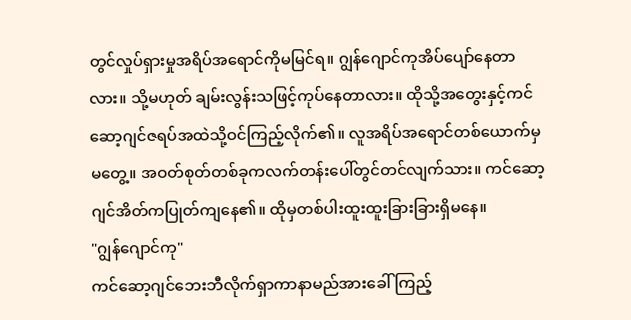တွင်လှုပ်ရှားမှုအရိပ်အရောင်ကိုမမြင်ရ။ ဂျွန်ဂျောင်ကုအိပ်ပျော်နေတာလား။ သို့မဟုတ် ချမ်းလွန်းသဖြင့်ကုပ်နေတာလား။ ထိုသို့အတွေးနှင့်ကင်ဆော့ဂျင်ဇရပ်အထဲသို့ဝင်ကြည့်လိုက်၏။ လူအရိပ်အရောင်တစ်ယောက်မှမတွေ့။ အဝတ်စုတ်တစ်ခုကလက်တန်းပေါ်တွင်တင်လျက်သား။ ကင်ဆော့ဂျင်အိတ်ကပြုတ်ကျနေ၏။ ထိုမှတစ်ပါးထူးထူးခြားခြားရှိမနေ။
"ဂျွန်ဂျောင်ကု"
ကင်ဆော့ဂျင်ဘေးဘီလိုက်ရှာကာနာမည်အားခေါ်ကြည့်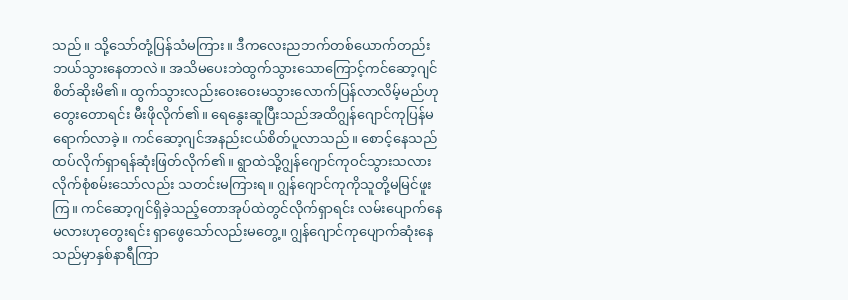သည်။ သို့သော်တုံ့ပြန်သံမကြား။ ဒီကလေးညဘက်တစ်ယောက်တည်းဘယ်သွားနေတာလဲ။ အသိမပေးဘဲထွက်သွားသောကြောင့်ကင်ဆော့ဂျင်စိတ်ဆိုးမိ၏။ ထွက်သွားလည်းဝေးဝေးမသွားလောက်ပြန်လာလိမ့်မည်ဟုတွေးတောရင်း မီးဖိုလိုက်၏။ ရေနွေးဆူပြီးသည်အထိဂျွန်ဂျောင်ကုပြန်မရောက်လာခဲ့။ ကင်ဆော့ဂျင်အနည်းငယ်စိတ်ပူလာသည်။ စောင့်နေသည်ထပ်လိုက်ရှာရန်ဆုံးဖြတ်လိုက်၏။ ရွာထဲသို့ဂျွန်ဂျောင်ကုဝင်သွားသလားလိုက်စုံစမ်းသော်လည်း သတင်းမကြားရ။ ဂျွန်ဂျောင်ကုကိုသူတို့မမြင်ဖူးကြ။ ကင်ဆော့ဂျင်ရှိခဲ့သည့်တောအုပ်ထဲတွင်လိုက်ရှာရင်း လမ်းပျောက်နေမလားဟုတွေးရင်း ရှာဖွေသော်လည်းမတွေ့။ ဂျွန်ဂျောင်ကုပျောက်ဆုံးနေသည်မှာနှစ်နာရီကြာ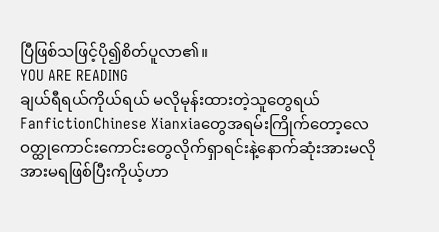ပြီဖြစ်သဖြင့်ပို၍စိတ်ပူလာ၏။
YOU ARE READING
ချယ်ရီရယ်ကိုယ်ရယ် မလိုမုန်းထားတဲ့သူတွေရယ်
FanfictionChinese Xianxiaတွေအရမ်းကြိုက်တော့လေဝတ္ထုကောင်းကောင်းတွေလိုက်ရှာရင်းနဲ့နောက်ဆုံးအားမလိုအားမရဖြစ်ပြီးကိုယ့်ဟာ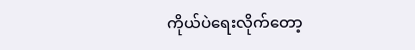ကိုယ်ပဲရေးလိုက်တော့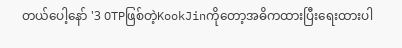တယ်ပေါ့နော် '3 OTPဖြစ်တဲ့KookJinကိုတော့အဓိကထားပြီးရေးထားပါ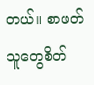တယ်။ စာဖတ်သူတွေစိတ်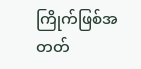ကြိုက်ဖြစ်အတတ်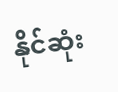နိုင်ဆုံး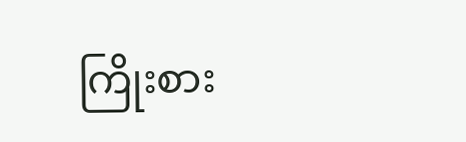ကြိုးစား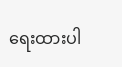ရေးထားပါ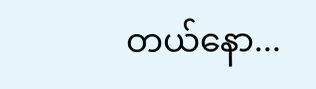တယ်နော...